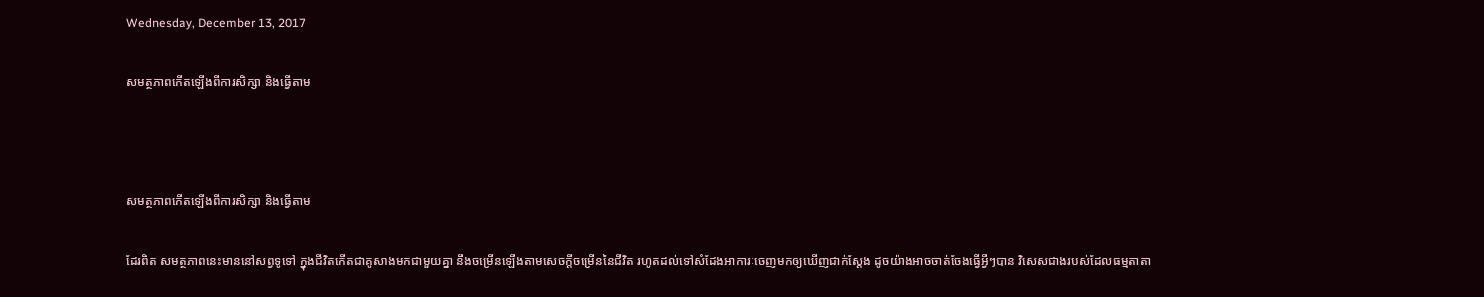Wednesday, December 13, 2017

សមត្ថភាពកើតឡើងពីការសិក្សា និងធ្វើតាម



សមត្ថភាពកើតឡើងពីការសិក្សា និងធ្វើតាម

ដែរពិត សមត្ថភាពនេះមាននៅសព្វទូទៅ ក្នុងជីវិតកើតជាគូសាងមកជាមួយគ្នា នឹងចម្រើនឡើងតាមសេចក្ដីចម្រើននៃជីវិត រហូតដល់ទៅសំដែងអាការៈចេញមកឲ្យឃើញជាក់ស្ដែង ដូចយ៉ាងអាចចាត់ចែងធ្វើអ្វីៗបាន វិសេសជាងរបស់ដែលធម្មតាតា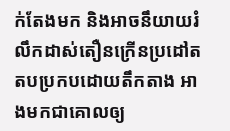ក់តែងមក និងអាចនឹយាយរំលឹកដាស់តឿនក្រើនប្រដៅតតបប្រកបដោយតឹកតាង អាងមកជាគោលឲ្យ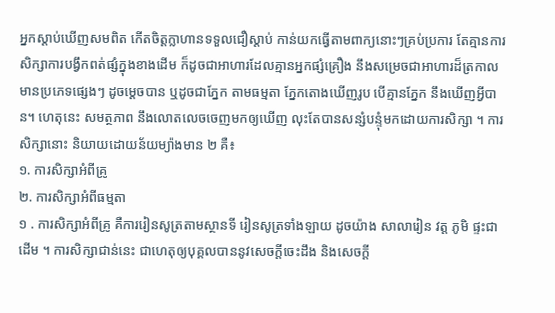អ្នកស្ដាប់ឃើញសមពិត កើតចិត្តក្លាហានទទួលជឿស្ដាប់ កាន់យកធ្វើតាមពាក្យនោះៗគ្រប់ប្រការ តែគ្មានការសិក្សាការបង្វឹកពត់ផ្សំក្នុងខាងដើម ក៏ដូចជាអាហារដែលគ្មានអ្នកផ្សំគ្រឿង នឹងសម្រេចជាអាហារដ៏ត្រកាលមានប្រភេទផ្សេងៗ ដូចម្ដេចបាន ឬដូចជាភ្នែក តាមធម្មតា ភ្នែកតោងឃើញរូប បើគ្មានភ្នែក នឹងឃើញអ្វីបាន។ ហេតុនេះ សមត្ថភាព នឹងលោតលេចចេញមកឲ្យឃើញ លុះតែបានសន្សំបន្ទុំមកដោយការសិក្សា ។ ការសិក្សានោះ និយាយដោយន័យម្យ៉ាងមាន ២ គឺ៖
១. ការសិក្សាអំពីគ្រូ
២. ការសិក្សាអំពីធម្មតា
១ . ការសិក្សាអំពីគ្រូ គឺការរៀនសូត្រតាមស្ថានទី រៀនសូត្រទាំងឡាយ ដូចយ៉ាង សាលារៀន វត្ត ភូមិ ផ្ទះជាដើម ។ ការសិក្សាជាន់នេះ ជាហេតុឲ្យបុគ្គលបាននូវសេចក្ដីចេះដឹង និងសេចក្ដី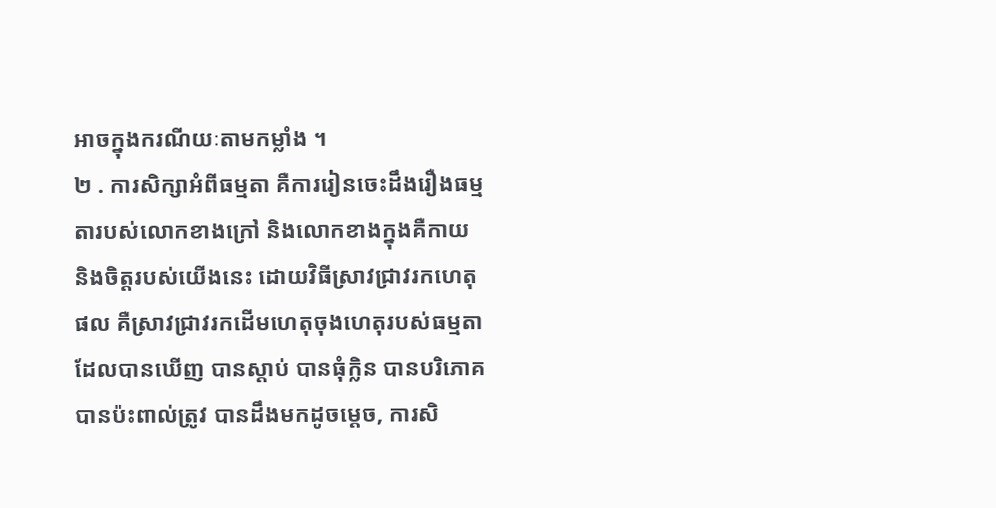អាចក្នុងករណីយៈតាមកម្លាំង ។
២ . ការសិក្សាអំពីធម្មតា គឺការរៀនចេះដឹងរឿងធម្មតារបស់លោកខាងក្រៅ និងលោកខាងក្នុងគឺកាយ និងចិត្តរបស់យើងនេះ ដោយវិធីស្រាវជ្រាវរកហេតុផល គឺស្រាវជ្រាវរកដើមហេតុចុងហេតុរបស់ធម្មតា ដែលបានឃើញ បានស្ដាប់ បានធុំក្លិន បានបរិភោគ បានប៉ះពាល់ត្រូវ បានដឹងមកដូចម្ដេច, ការសិ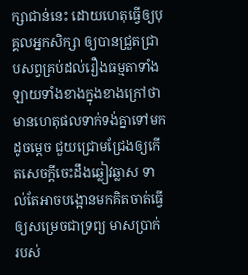ក្សាជាន់នេះ ដោយហេតុធ្វើឲ្យបុគ្គលអ្នកសិក្សា ឲ្យបានជ្រួតជ្រាបសព្វគ្រប់ដល់រឿងធម្មតាទាំងឡាយទាំងខាងក្នុងខាងក្រៅថា មានហេតុផលទាក់ទង់គ្នាទៅមកដូចម្ដេច ជួយជ្រោមជ្រែងឲ្យកើតសេចក្ដីចេះដឹងឆ្លៀវឆ្លាស ទាល់តែអាចបង្អោនមកគិតចាត់ធ្វើ ឲ្យសម្រេចជាទ្រព្យ មាសប្រាក់ របស់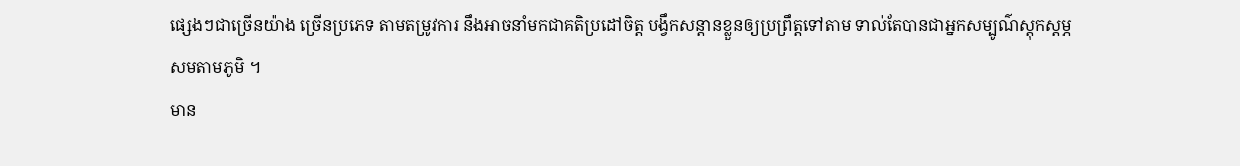ផ្សេងៗជាច្រើនយ៉ាង ច្រើនប្រភេទ តាមតម្រូវការ នឹងអាចនាំមកជាគតិប្រដៅចិត្ត បង្វឹកសន្ដានខ្លួនឲ្យប្រព្រឹត្តទៅតាម ទាល់តែបានជាអ្នកសម្បូណ៌ស្តុកស្ដម្ភសមតាមភូមិ ។
មាន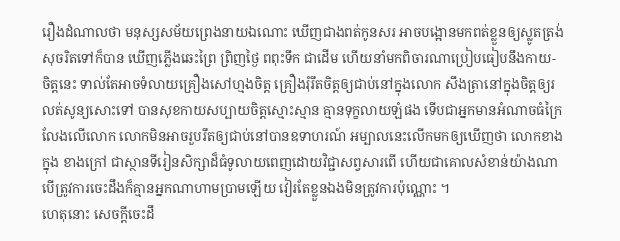រឿងដំណាលថា មនុស្សសម័យព្រេងនាយឯណោះ ឃើញជាងពត់កូនសរ អាចបង្អោនមកពត់ខ្លួនឲ្យស្លូតត្រង់សុចរិតទៅក៏បាន ឃើញភ្លើងឆេះព្រៃ ព្រិញថ្ងៃ ពពុះទឹក ជាដើម ហើយនាំមកពិចារណាប្រៀបធៀបនឹងកាយ-ចិត្តនេះ ទាល់តែអាចទំលាយគ្រឿងសៅហ្មងចិត្ត គ្រឿងរុំរឹតចិត្តឲ្យជាប់នៅក្នុងលោក សឹងត្រានៅក្នុងចិត្តឲ្យរលត់សូន្យសោះទៅ បានសុខកាយសប្បាយចិត្តស្មោះស្មាន គ្មានទុក្ខលាយឡំផង ទើបជាអ្នកមានអំណាចធំក្រៃលែងលើលោក លោកមិនអាចរួបរឹតឲ្យជាប់នៅបានឧទាហរណ៍ អម្បាលនេះលើកមកឲ្យឃើញថា លោកខាងក្នុង ខាងក្រៅ ជាស្ថានទីរៀនសិក្សាដ៏ធំទូលាយពេញដោយវិជ្ជាសព្វសារពើ ហើយជាគោលសំខាន់យ៉ាងណា បើត្រូវការចេះដឹងក៏គ្មានអ្នកណាហាមប្រាមឡើយ វៀរតែខ្លួនឯងមិនត្រូវការប៉ុណ្ណោះ ។
ហេតុនោះ សេចក្ដីចេះដឹ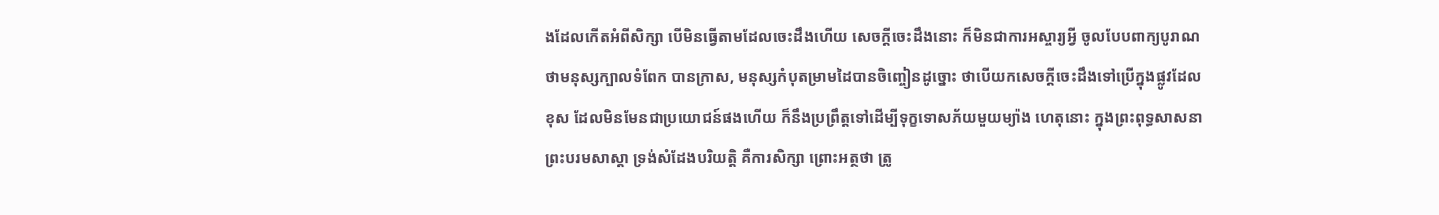ងដែលកើតអំពីសិក្សា បើមិនធ្វើតាមដែលចេះដឹងហើយ សេចក្ដីចេះដឹងនោះ ក៏មិនជាការអស្ចារ្យអ្វី ចូលបែបពាក្យបូរាណថាមនុស្សក្បាលទំពែក បានក្រាស, មនុស្សកំបុតម្រាមដៃបានចិញ្ចៀនដូច្នោះ ថាបើយកសេចក្ដីចេះដឹងទៅប្រើក្នុងផ្លូវដែលខុស ដែលមិនមែនជាប្រយោជន៍ផងហើយ ក៏នឹងប្រព្រឹត្តទៅដើម្បីទុក្ខទោសភ័យមួយម្យ៉ាង ហេតុនោះ ក្នុងព្រះពុទ្ធសាសនា ព្រះបរមសាស្ដា ទ្រង់សំដែងបរិយត្តិ គឺការសិក្សា ព្រោះអត្ថថា ត្រូ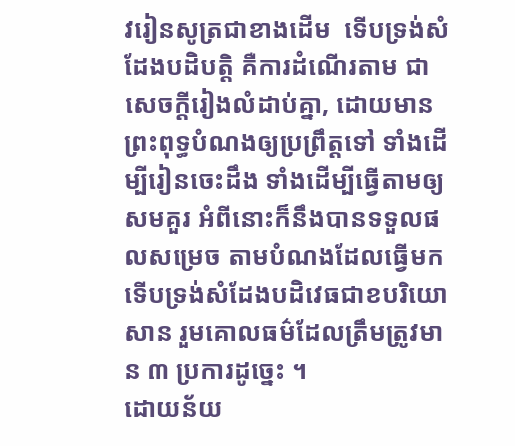វរៀនសូត្រជាខាងដើម  ទើបទ្រង់សំដែងបដិបត្តិ គឺការដំណើរតាម ជាសេចក្ដីរៀងលំដាប់គ្នា, ដោយមានព្រះពុទ្ធបំណងឲ្យប្រព្រឹត្តទៅ ទាំងដើម្បីរៀនចេះដឹង ទាំងដើម្បីធ្វើតាមឲ្យសមគួរ អំពីនោះក៏នឹងបានទទួលផលសម្រេច តាមបំណងដែលធ្វើមក ទើបទ្រង់សំដែងបដិវេធជាខបរិយោសាន រួមគោលធម៌ដែលត្រឹមត្រូវមាន ៣ ប្រការដូច្នេះ ។
ដោយន័យ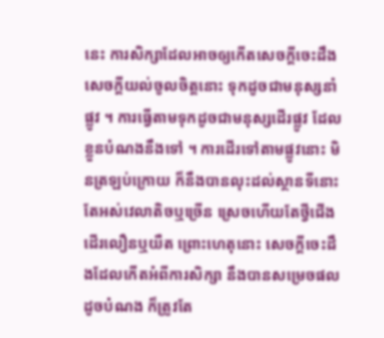នេះ ការសិក្សាដែលអាចឲ្យកើតសេចក្ដីចេះដឹង សេចក្ដីយល់ចូលចិត្តនោះ ទុកដូចជាមនុស្សនាំផ្លូវ ។ ការធ្វើតាមទុកដូចជាមនុស្សដើរផ្លូវ ដែលខ្លួនបំណងនឹងទៅ ។ ការដើរទៅតាមផ្លូវនោះ មិនត្រឡប់ក្រោយ ក៏នឹងបានលុះដល់ស្ថានទីនោះ តែអស់វេលាតិចឬច្រើន ស្រេចហើយតែថ្វីជើងដើរលឿនឬយឺត ព្រោះហេតុនោះ សេចក្ដីចេះដឹងដែលកើតអំពីការសិក្សា នឹងបានសម្រេចផលដូចបំណង ក៏ត្រូវតែ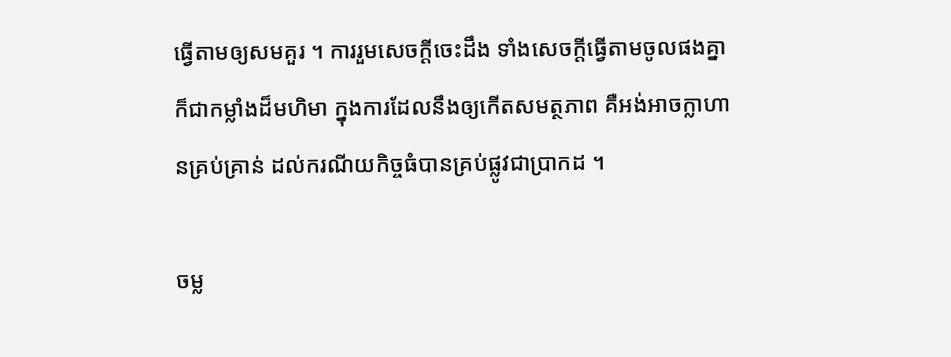ធ្វើតាមឲ្យសមគួរ ។ ការរួមសេចក្ដីចេះដឹង ទាំងសេចក្ដីធ្វើតាមចូលផងគ្នា ក៏ជាកម្លាំងដ៏មហិមា ក្នុងការដែលនឹងឲ្យកើតសមត្ថភាព គឺអង់អាចក្លាហានគ្រប់គ្រាន់ ដល់ករណីយកិច្ចធំបានគ្រប់ផ្លូវជាប្រាកដ ។

ចម្ល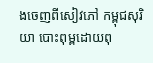ងចេញពីសៀវភៅ កម្ពុជសុរិយា បោះពុម្ពដោយពុ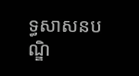ទ្ធសាសនបណ្ឌិ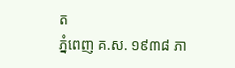ត
ភ្នំពេញ គ.ស. ១៩៣៨ ភា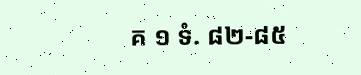គ ១ ទំ. ៨២-៨៥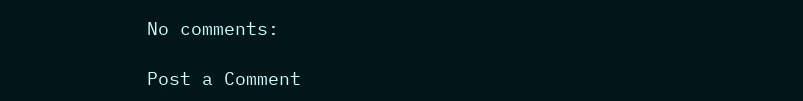No comments:

Post a Comment